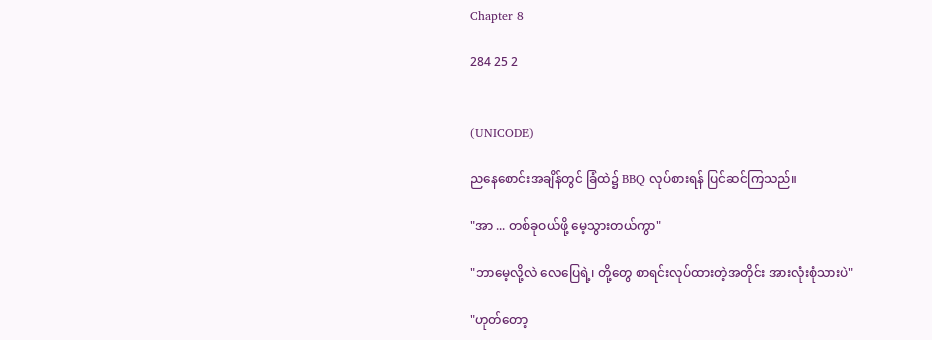Chapter 8

284 25 2


(UNICODE)

ညနေစောင်းအချိန်တွင် ခြံထဲ၌ BBQ လုပ်စားရန် ပြင်ဆင်ကြသည်။

"အာ ... တစ်ခုဝယ်ဖို့ မေ့သွားတယ်ကွာ"

"ဘာမေ့လို့လဲ လေပြေရဲ့၊ တို့တွေ စာရင်းလုပ်ထားတဲ့အတိုင်း အားလုံးစုံသားပဲ"

"ဟုတ်တော့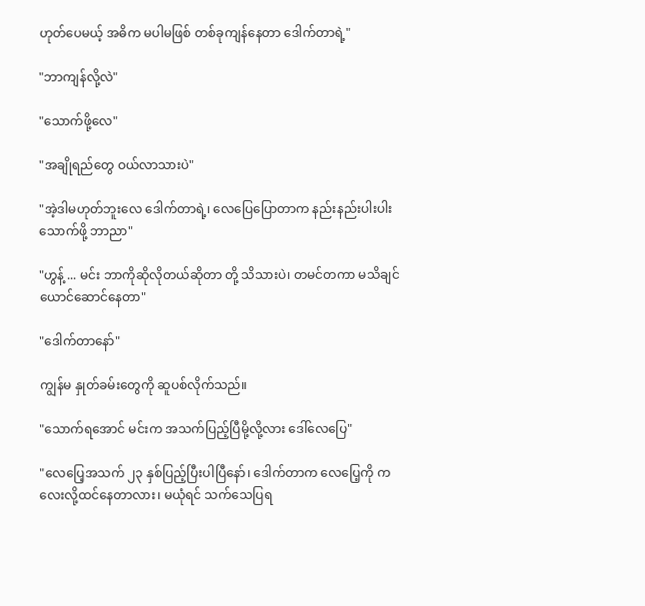ဟုတ်ပေမယ့် အဓိက မပါမဖြစ် တစ်ခုကျန်နေတာ ‌ဒေါက်တာရဲ့"

"ဘာကျန်လို့လဲ"

"သောက်ဖို့လေ"

"အချိုရည်တွေ ဝယ်လာသားပဲ"

"အဲ့ဒါမဟုတ်ဘူးလေ ဒေါက်တာရဲ့၊ လေပြေပြောတာက နည်းနည်းပါးပါး သောက်ဖို့ ဘာညာ"

"ဟွန့် ... မင်း ဘာကိုဆိုလိုတယ်ဆိုတာ တို့ သိသားပဲ၊ တမင်တကာ မသိချင်ယောင်ဆောင်နေတာ"

"ဒေါက်တာနော်"

ကျွန်မ နှုတ်ခမ်းတွေကို ဆူပစ်လိုက်သည်။

"သောက်ရအောင် မင်းက အသက်ပြည့်ပြီမို့လို့လား ဒေါ်လေပြေ"

"လေပြေ့အသက် ၂၃ နှစ်ပြည့်ပြီးပါပြီနော်၊ ဒေါက်တာက လေပြေ့ကို ကလေးလို့ထင်နေတာလား၊ မယုံရင် သက်သေပြရ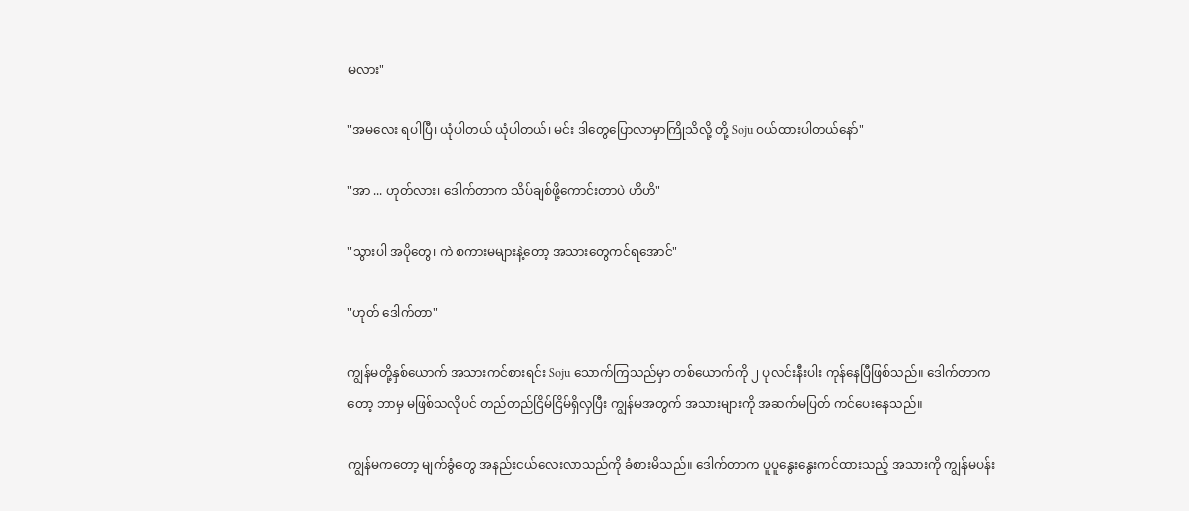မလား"

"အမလေး ရပါပြီ၊ ယုံပါတယ် ယုံပါတယ်၊ မင်း ဒါတွေပြောလာမှာကြိုသိလို့ တို့ Soju ဝယ်ထားပါတယ်နော်"

"အာ ... ဟုတ်လား၊ ဒေါက်တာက သိပ်ချစ်ဖို့ကောင်းတာပဲ ဟိဟိ"

"သွားပါ အပိုတွေ၊ ကဲ စကားမများနဲ့တော့ အသားတွေကင်ရအောင်"

"ဟုတ် ဒေါက်တာ"

ကျွန်မတို့နှစ်ယောက် အသားကင်စားရင်း Soju သောက်ကြသည်မှာ တစ်ယောက်ကို ၂ ပုလင်းနီးပါး ကုန်နေပြီဖြစ်သည်။ ဒေါက်တာကတော့ ဘာမှ မဖြစ်သလိုပင် တည်တည်ငြိမ်ငြိမ်ရှိလှပြီး ကျွန်မအတွက် အသားများကို အဆက်မပြတ် ကင်ပေးနေသည်။

ကျွန်မကတော့ မျက်ခွံတွေ အနည်းငယ်လေးလာသည်ကို ခံစားမိသည်။ ဒေါက်တာက ပူပူနွေးနွေးကင်ထားသည့် အသားကို ကျွန်မပန်း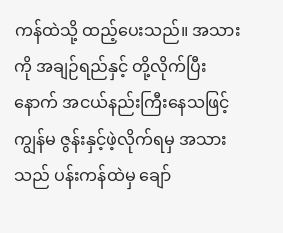ကန်ထဲသို့ ထည့်ပေးသည်။ အသားကို အချဉ်ရည်နှင့် တို့လိုက်ပြီးနောက် အငယ်နည်းကြီးနေသဖြင့် ကျွန်မ ဇွန်းနှင့်ဖဲ့လိုက်ရမှ အသားသည် ပန်းကန်ထဲမှ ချော်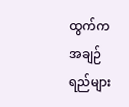ထွက်က အချဉ်ရည်များ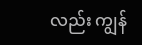လည်း ကျွန်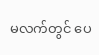မလက်တွင် ပေ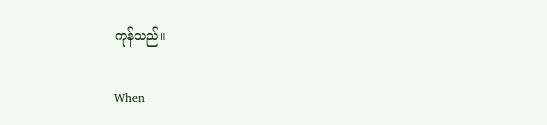ကုန်သည်။

When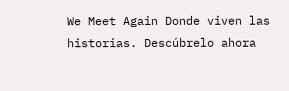We Meet Again Donde viven las historias. Descúbrelo ahora